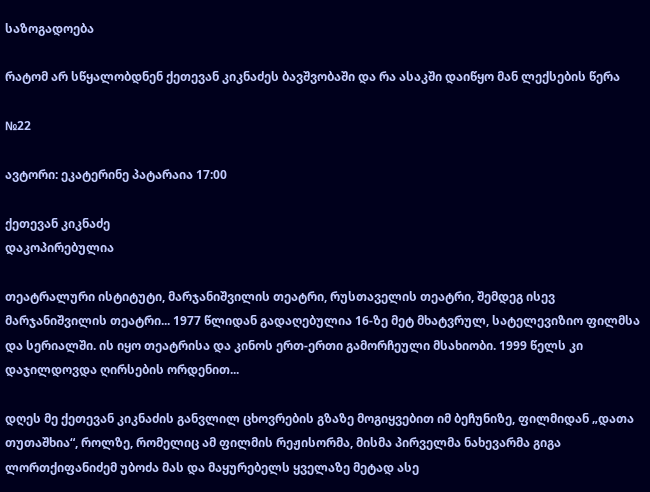საზოგადოება

რატომ არ სწყალობდნენ ქეთევან კიკნაძეს ბავშვობაში და რა ასაკში დაიწყო მან ლექსების წერა

№22

ავტორი: ეკატერინე პატარაია 17:00

ქეთევან კიკნაძე
დაკოპირებულია

თეატრალური ისტიტუტი, მარჯანიშვილის თეატრი, რუსთაველის თეატრი, შემდეგ ისევ მარჯანიშვილის თეატრი... 1977 წლიდან გადაღებულია 16-ზე მეტ მხატვრულ, სატელევიზიო ფილმსა და სერიალში. ის იყო თეატრისა და კინოს ერთ-ერთი გამორჩეული მსახიობი. 1999 წელს კი დაჯილდოვდა ღირსების ორდენით...

დღეს მე ქეთევან კიკნაძის განვლილ ცხოვრების გზაზე მოგიყვებით იმ ბეჩუნიზე, ფილმიდან „დათა თუთაშხია“, როლზე, რომელიც ამ ფილმის რეჟისორმა, მისმა პირველმა ნახევარმა გიგა ლორთქიფანიძემ უბოძა მას და მაყურებელს ყველაზე მეტად ასე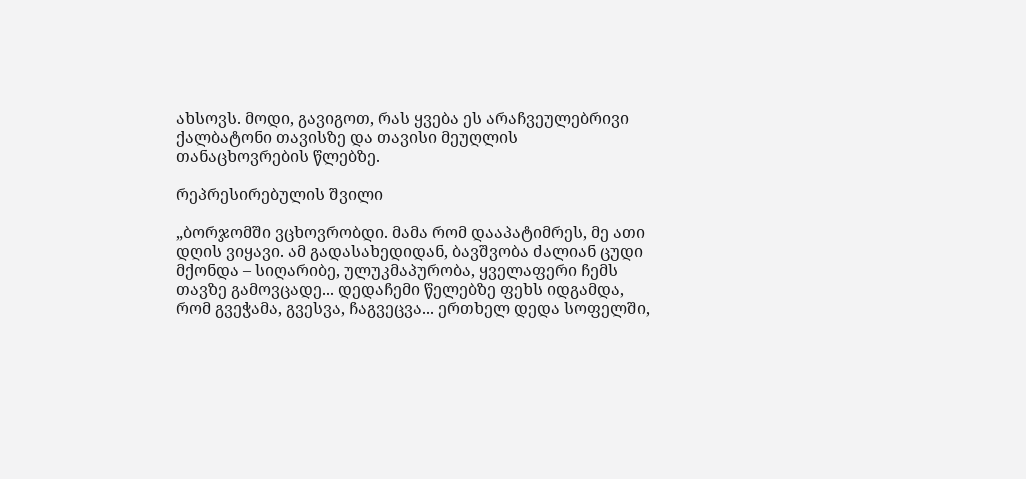ახსოვს. მოდი, გავიგოთ, რას ყვება ეს არაჩვეულებრივი ქალბატონი თავისზე და თავისი მეუღლის თანაცხოვრების წლებზე.

რეპრესირებულის შვილი

„ბორჯომში ვცხოვრობდი. მამა რომ დააპატიმრეს, მე ათი დღის ვიყავი. ამ გადასახედიდან, ბავშვობა ძალიან ცუდი მქონდა – სიღარიბე, ულუკმაპურობა, ყველაფერი ჩემს თავზე გამოვცადე... დედაჩემი წელებზე ფეხს იდგამდა, რომ გვეჭამა, გვესვა, ჩაგვეცვა... ერთხელ დედა სოფელში,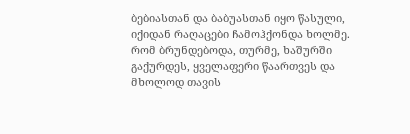ბებიასთან და ბაბუასთან იყო წასული, იქიდან რაღაცები ჩამოჰქონდა ხოლმე. რომ ბრუნდებოდა, თურმე, ხაშურში გაქურდეს, ყველაფერი წაართვეს და მხოლოდ თავის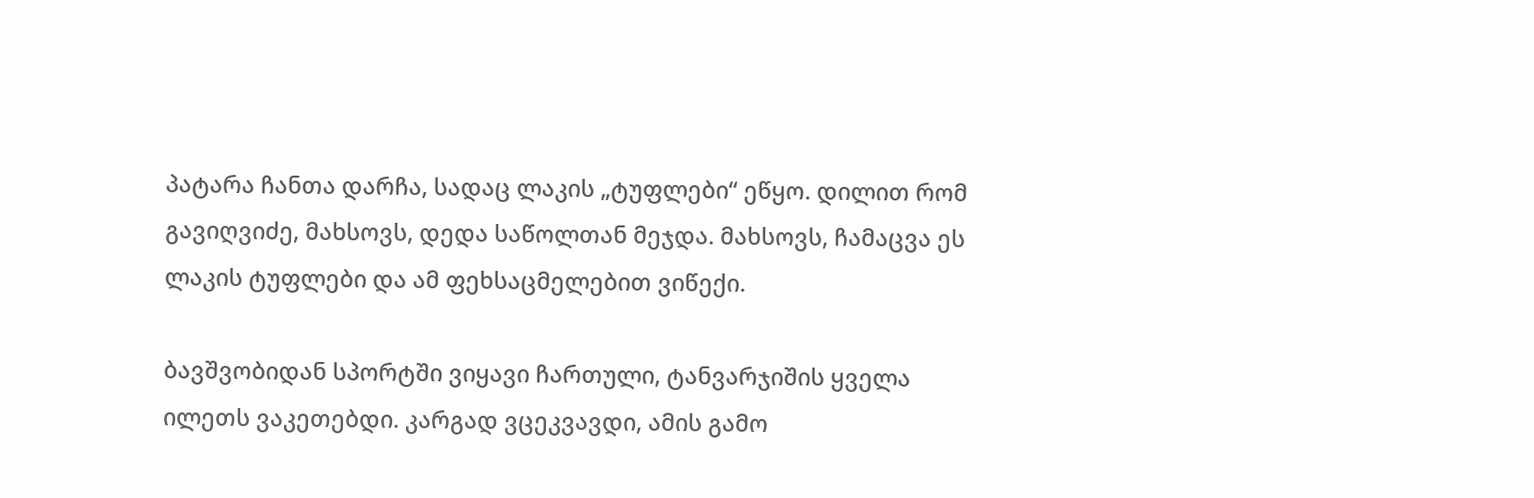პატარა ჩანთა დარჩა, სადაც ლაკის „ტუფლები“ ეწყო. დილით რომ გავიღვიძე, მახსოვს, დედა საწოლთან მეჯდა. მახსოვს, ჩამაცვა ეს ლაკის ტუფლები და ამ ფეხსაცმელებით ვიწექი.

ბავშვობიდან სპორტში ვიყავი ჩართული, ტანვარჯიშის ყველა ილეთს ვაკეთებდი. კარგად ვცეკვავდი, ამის გამო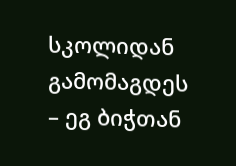სკოლიდან გამომაგდეს – ეგ ბიჭთან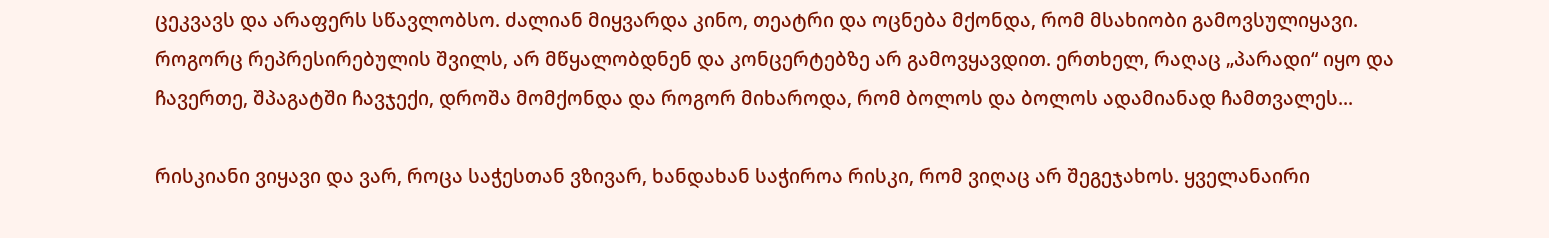ცეკვავს და არაფერს სწავლობსო. ძალიან მიყვარდა კინო, თეატრი და ოცნება მქონდა, რომ მსახიობი გამოვსულიყავი. როგორც რეპრესირებულის შვილს, არ მწყალობდნენ და კონცერტებზე არ გამოვყავდით. ერთხელ, რაღაც „პარადი“ იყო და ჩავერთე, შპაგატში ჩავჯექი, დროშა მომქონდა და როგორ მიხაროდა, რომ ბოლოს და ბოლოს ადამიანად ჩამთვალეს...

რისკიანი ვიყავი და ვარ, როცა საჭესთან ვზივარ, ხანდახან საჭიროა რისკი, რომ ვიღაც არ შეგეჯახოს. ყველანაირი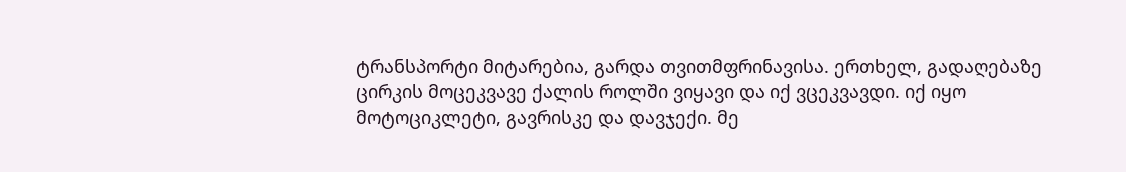ტრანსპორტი მიტარებია, გარდა თვითმფრინავისა. ერთხელ, გადაღებაზე ცირკის მოცეკვავე ქალის როლში ვიყავი და იქ ვცეკვავდი. იქ იყო მოტოციკლეტი, გავრისკე და დავჯექი. მე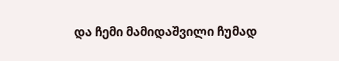და ჩემი მამიდაშვილი ჩუმად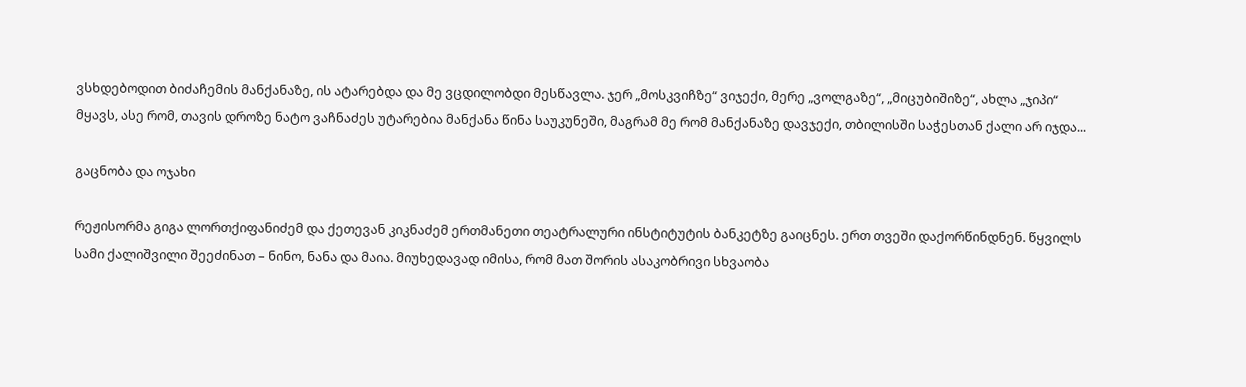ვსხდებოდით ბიძაჩემის მანქანაზე, ის ატარებდა და მე ვცდილობდი მესწავლა. ჯერ „მოსკვიჩზე“ ვიჯექი, მერე „ვოლგაზე“, „მიცუბიშიზე“, ახლა „ჯიპი“ მყავს, ასე რომ, თავის დროზე ნატო ვაჩნაძეს უტარებია მანქანა წინა საუკუნეში, მაგრამ მე რომ მანქანაზე დავჯექი, თბილისში საჭესთან ქალი არ იჯდა...

გაცნობა და ოჯახი

რეჟისორმა გიგა ლორთქიფანიძემ და ქეთევან კიკნაძემ ერთმანეთი თეატრალური ინსტიტუტის ბანკეტზე გაიცნეს. ერთ თვეში დაქორწინდნენ. წყვილს სამი ქალიშვილი შეეძინათ – ნინო, ნანა და მაია. მიუხედავად იმისა, რომ მათ შორის ასაკობრივი სხვაობა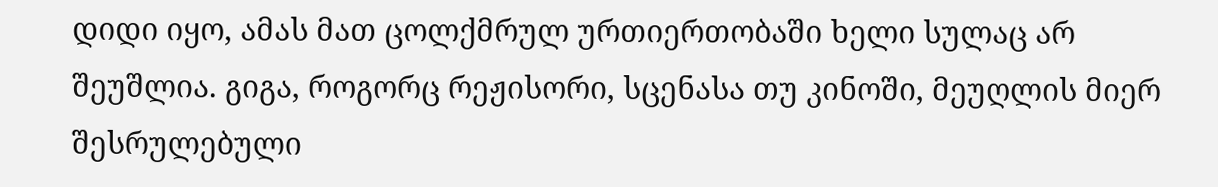დიდი იყო, ამას მათ ცოლქმრულ ურთიერთობაში ხელი სულაც არ შეუშლია. გიგა, როგორც რეჟისორი, სცენასა თუ კინოში, მეუღლის მიერ შესრულებული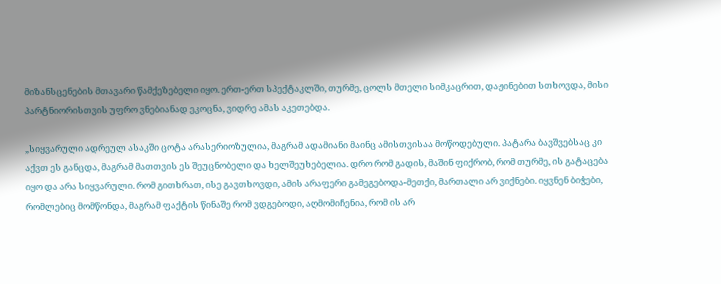მიზანსცენების მთავარი წამქეზებელი იყო. ერთ-ერთ სპექტაკლში, თურმე, ცოლს მთელი სიმკაცრით, დაჟინებით სთხოვდა, მისი პარტნიორისთვის უფრო ვნებიანად ეკოცნა, ვიდრე ამას აკეთებდა.

„სიყვარული ადრეულ ასაკში ცოტა არასერიოზულია, მაგრამ ადამიანი მაინც ამისთვისაა მოწოდებული. პატარა ბავშვებსაც კი აქვთ ეს განცდა, მაგრამ მათთვის ეს შეუცნობელი და ხელშეუხებელია. დრო რომ გადის, მაშინ ფიქრობ, რომ თურმე, ის გატაცება იყო და არა სიყვარული. რომ გითხრათ, ისე გავთხოვდი, ამის არაფერი გამეგებოდა-მეთქი, მართალი არ ვიქნები. იყვნენ ბიჭები, რომლებიც მომწონდა, მაგრამ ფაქტის წინაშე რომ ვდგებოდი, აღმომიჩენია, რომ ის არ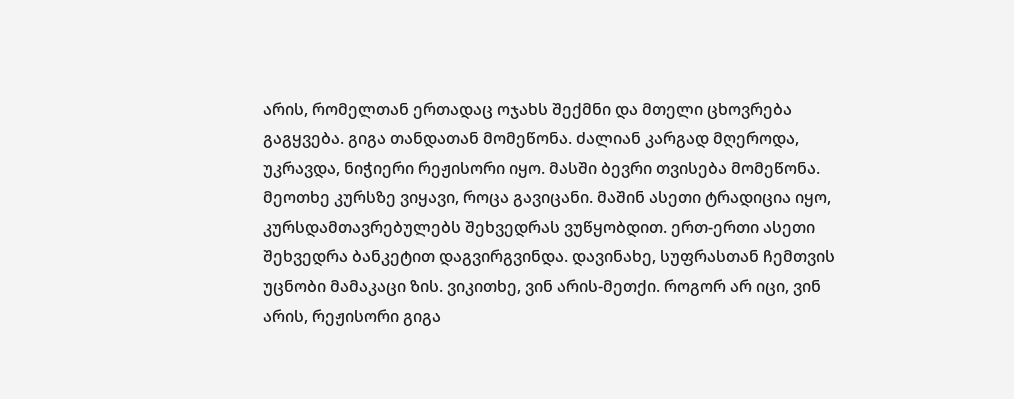არის, რომელთან ერთადაც ოჯახს შექმნი და მთელი ცხოვრება გაგყვება. გიგა თანდათან მომეწონა. ძალიან კარგად მღეროდა, უკრავდა, ნიჭიერი რეჟისორი იყო. მასში ბევრი თვისება მომეწონა. მეოთხე კურსზე ვიყავი, როცა გავიცანი. მაშინ ასეთი ტრადიცია იყო, კურსდამთავრებულებს შეხვედრას ვუწყობდით. ერთ-ერთი ასეთი შეხვედრა ბანკეტით დაგვირგვინდა. დავინახე, სუფრასთან ჩემთვის უცნობი მამაკაცი ზის. ვიკითხე, ვინ არის-მეთქი. როგორ არ იცი, ვინ არის, რეჟისორი გიგა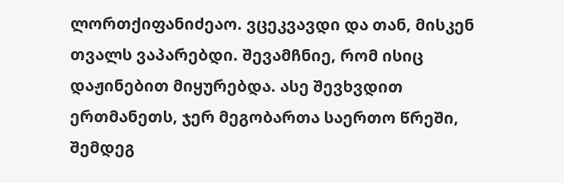ლორთქიფანიძეაო. ვცეკვავდი და თან, მისკენ თვალს ვაპარებდი. შევამჩნიე, რომ ისიც დაჟინებით მიყურებდა. ასე შევხვდით ერთმანეთს, ჯერ მეგობართა საერთო წრეში, შემდეგ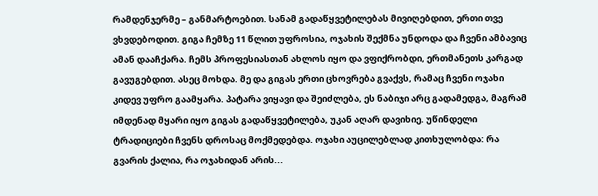რამდენჯერმე – განმარტოებით. სანამ გადაწყვეტილებას მივიღებდით, ერთი თვე ვხვდებოდით. გიგა ჩემზე 11 წლით უფროსია, ოჯახის შექმნა უნდოდა და ჩვენი ამბავიც ამან დააჩქარა. ჩემს პროფესიასთან ახლოს იყო და ვფიქრობდი, ერთმანეთს კარგად გავუგებდით. ასეც მოხდა. მე და გიგას ერთი ცხოვრება გვაქვს, რამაც ჩვენი ოჯახი კიდევ უფრო გაამყარა. პატარა ვიყავი და შეიძლება, ეს ნაბიჯი არც გადამედგა, მაგრამ იმდენად მყარი იყო გიგას გადაწყვეტილება, უკან აღარ დავიხიე. უწინდელი ტრადიციები ჩვენს დროსაც მოქმედებდა. ოჯახი აუცილებლად კითხულობდა: რა გვარის ქალია, რა ოჯახიდან არის...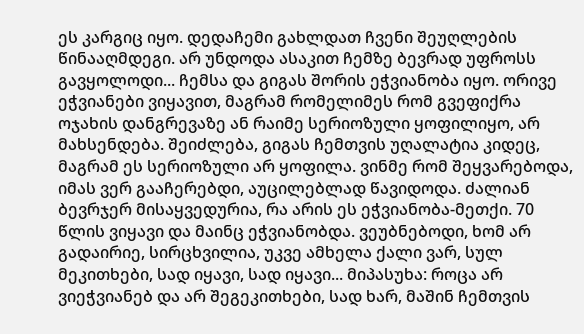ეს კარგიც იყო. დედაჩემი გახლდათ ჩვენი შეუღლების წინააღმდეგი. არ უნდოდა ასაკით ჩემზე ბევრად უფროსს გავყოლოდი... ჩემსა და გიგას შორის ეჭვიანობა იყო. ორივე ეჭვიანები ვიყავით, მაგრამ რომელიმეს რომ გვეფიქრა ოჯახის დანგრევაზე ან რაიმე სერიოზული ყოფილიყო, არ მახსენდება. შეიძლება, გიგას ჩემთვის უღალატია კიდეც, მაგრამ ეს სერიოზული არ ყოფილა. ვინმე რომ შეყვარებოდა, იმას ვერ გააჩერებდი, აუცილებლად წავიდოდა. ძალიან ბევრჯერ მისაყვედურია, რა არის ეს ეჭვიანობა-მეთქი. 70 წლის ვიყავი და მაინც ეჭვიანობდა. ვეუბნებოდი, ხომ არ გადაირიე, სირცხვილია, უკვე ამხელა ქალი ვარ, სულ მეკითხები, სად იყავი, სად იყავი... მიპასუხა: როცა არ ვიეჭვიანებ და არ შეგეკითხები, სად ხარ, მაშინ ჩემთვის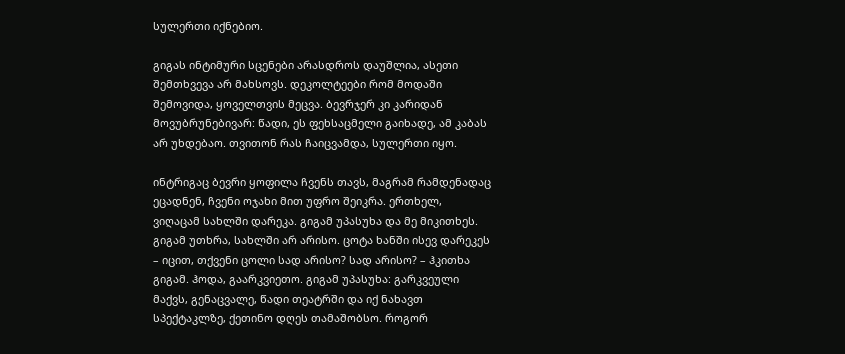სულერთი იქნებიო.

გიგას ინტიმური სცენები არასდროს დაუშლია, ასეთი შემთხვევა არ მახსოვს. დეკოლტეები რომ მოდაში შემოვიდა, ყოველთვის მეცვა. ბევრჯერ კი კარიდან მოვუბრუნებივარ: წადი, ეს ფეხსაცმელი გაიხადე, ამ კაბას არ უხდებაო. თვითონ რას ჩაიცვამდა, სულერთი იყო.

ინტრიგაც ბევრი ყოფილა ჩვენს თავს, მაგრამ რამდენადაც ეცადნენ, ჩვენი ოჯახი მით უფრო შეიკრა. ერთხელ, ვიღაცამ სახლში დარეკა. გიგამ უპასუხა და მე მიკითხეს. გიგამ უთხრა, სახლში არ არისო. ცოტა ხანში ისევ დარეკეს – იცით, თქვენი ცოლი სად არისო? სად არისო? – ჰკითხა გიგამ. ჰოდა, გაარკვიეთო. გიგამ უპასუხა: გარკვეული მაქვს, გენაცვალე, წადი თეატრში და იქ ნახავთ სპექტაკლზე, ქეთინო დღეს თამაშობსო. როგორ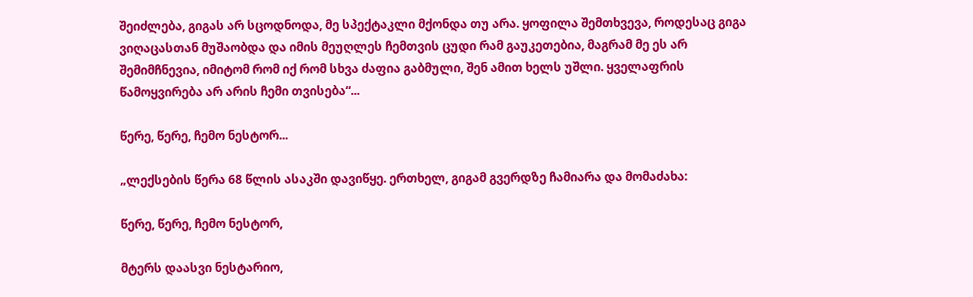შეიძლება, გიგას არ სცოდნოდა, მე სპექტაკლი მქონდა თუ არა. ყოფილა შემთხვევა, როდესაც გიგა ვიღაცასთან მუშაობდა და იმის მეუღლეს ჩემთვის ცუდი რამ გაუკეთებია, მაგრამ მე ეს არ შემიმჩნევია, იმიტომ რომ იქ რომ სხვა ძაფია გაბმული, შენ ამით ხელს უშლი. ყველაფრის წამოყვირება არ არის ჩემი თვისება“...

წერე, წერე, ჩემო ნესტორ...

„ლექსების წერა 68 წლის ასაკში დავიწყე. ერთხელ, გიგამ გვერდზე ჩამიარა და მომაძახა:

წერე, წერე, ჩემო ნესტორ,

მტერს დაასვი ნესტარიო,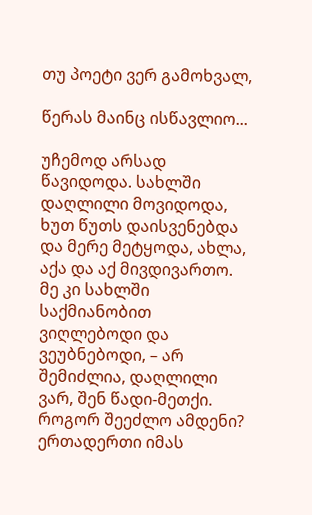თუ პოეტი ვერ გამოხვალ,

წერას მაინც ისწავლიო...

უჩემოდ არსად წავიდოდა. სახლში დაღლილი მოვიდოდა, ხუთ წუთს დაისვენებდა და მერე მეტყოდა, ახლა, აქა და აქ მივდივართო. მე კი სახლში საქმიანობით ვიღლებოდი და ვეუბნებოდი, – არ შემიძლია, დაღლილი ვარ, შენ წადი-მეთქი. როგორ შეეძლო ამდენი? ერთადერთი იმას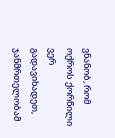ვნანობ, რომ ოქროს ქორწილი ვერ გადავიხადეთ, ჯანმრთელობამ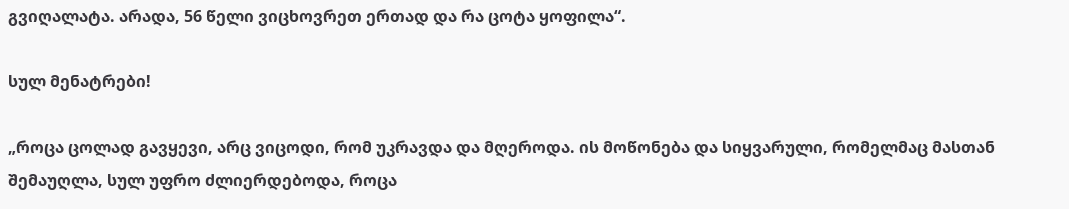გვიღალატა. არადა, 56 წელი ვიცხოვრეთ ერთად და რა ცოტა ყოფილა“.

სულ მენატრები!

„როცა ცოლად გავყევი, არც ვიცოდი, რომ უკრავდა და მღეროდა. ის მოწონება და სიყვარული, რომელმაც მასთან შემაუღლა, სულ უფრო ძლიერდებოდა, როცა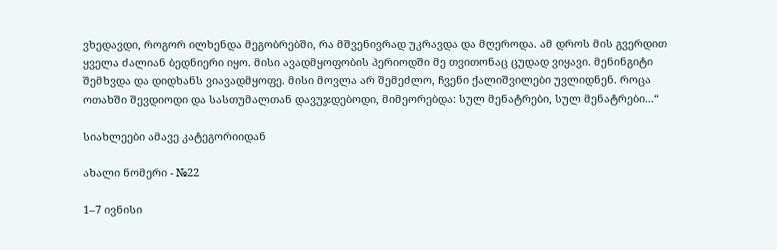ვხედავდი, როგორ ილხენდა მეგობრებში, რა მშვენივრად უკრავდა და მღეროდა. ამ დროს მის გვერდით ყველა ძალიან ბედნიერი იყო. მისი ავადმყოფობის პერიოდში მე თვითონაც ცუდად ვიყავი. მენინგიტი შემხვდა და დიდხანს ვიავადმყოფე. მისი მოვლა არ შემეძლო, ჩვენი ქალიშვილები უვლიდნენ. როცა ოთახში შევდიოდი და სასთუმალთან დავუჯდებოდი, მიმეორებდა: სულ მენატრები, სულ მენატრები...“

სიახლეები ამავე კატეგორიიდან

ახალი ნომერი - №22

1–7 ივნისი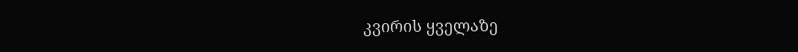კვირის ყველაზე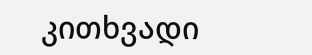კითხვადი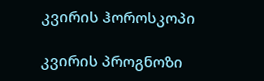კვირის ჰოროსკოპი

კვირის პროგნოზი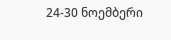24-30 ნოემბერი